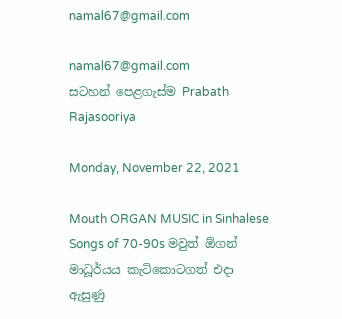namal67@gmail.com

namal67@gmail.com
සටහන් පෙළගැස්ම‍ Prabath Rajasooriya

Monday, November 22, 2021

Mouth ORGAN MUSIC in Sinhalese Songs of 70-90s මවුත් ඕගන් මාධූර්යය කැටිකොටගත් එදා ඇසුණු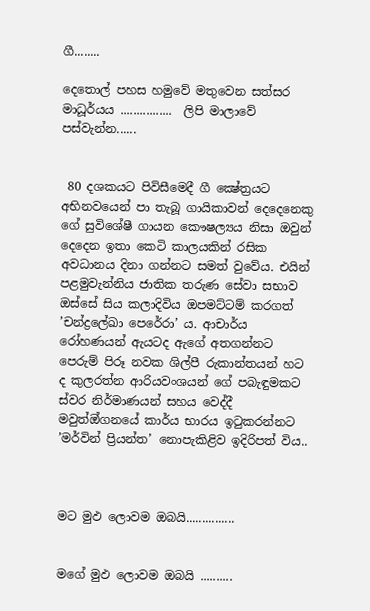ගී........

දෙතොල් පහස හමුවේ මතුවෙන සත්සර මාධූර්යය ................  ලිපි මාලාවේ පස්වැන්න......


 80 දශකයට පිවිසීමෙදී ගී ක්‍ෂේත්‍රයට අභිනවයෙන් පා තැබූ ගායිකාවන් දෙදෙනෙකු ගේ සුවිශේෂී ගායන කෞෂල්‍යය නිසා ඔවුන් දෙදෙන ඉතා කෙටි කාලයකින් රසික අවධානය දිනා ගන්නට සමත් වුවේය. එයින් පළමුවැන්නිය ජාතික තරුණ සේවා සභාව ඔස්සේ සිය කලාදිවිය ඔපමට්ටම් කරගත් ’චන්ද්‍රලේඛා පෙරේරා’ ය. ආචාර්ය රෝහණයන් ඇයටද ඇගේ අතගන්නට පෙරුම් පිරූ නවක ශිල්පී රුකාන්තයන් හට ද කුලරත්න ආරියවංශයන් ගේ පබැඳුමකට ස්වර නිර්මාණයන් සහය වෙද්දී මවුත්ඔ්ගනයේ කාර්ය භාරය ඉටුකරන්නට ’මර්වින් ප්‍රියන්ත’ නොපැකිළිව ඉදිරිපත් විය..



මට මුඵ ලොවම ඔබයි...............


මගේ මුඵ ලොවම ඔබයි ..........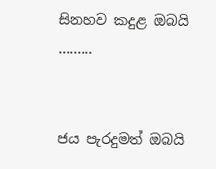සිනහව කදුළ ඔබයි .........


ජය පැරදුමත් ඔබයි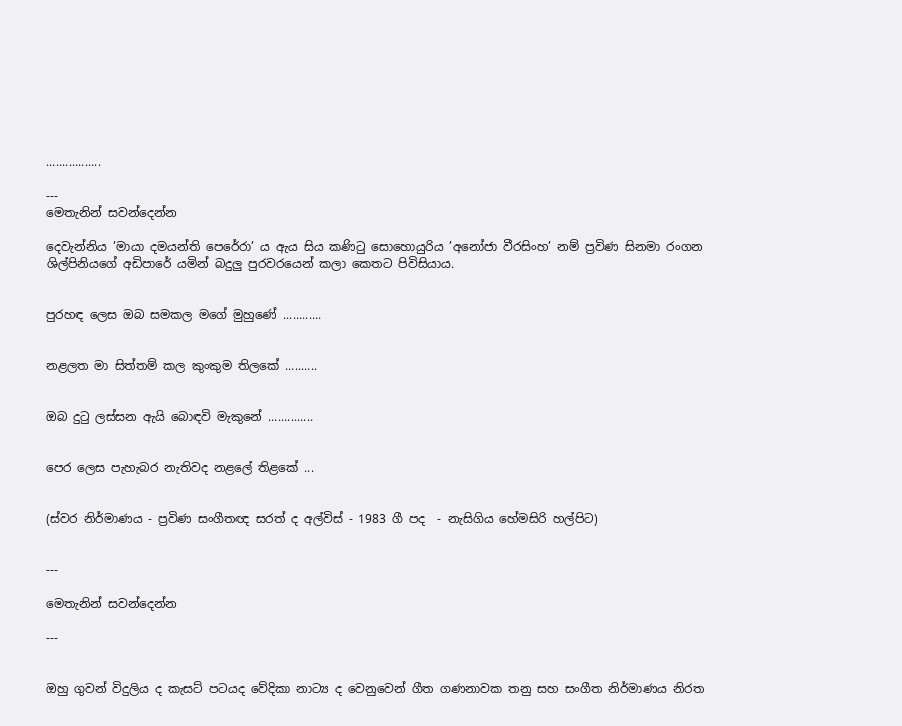.................

---
මෙතැනින් සවන්දෙන්න

දෙවැන්නිය ’මායා දමයන්ති පෙරේරා’ ය ඇය සිය කණිටු සොහොයුරිය ’අනෝජා වීරසිංහ’ නම් ප්‍රවිණ සිනමා රංගන ශිල්පිනියගේ අඩිපාරේ යමින් බදුලු පුරවරයෙන් කලා කෙතට පිවිසියාය.


පුරහඳ ලෙස ඔබ සමකල මගේ මුහුණේ ............


නළලත මා සිත්තම් කල කුංකුම තිලකේ ..........


ඔබ දුටු ලස්සන ඇයි බොඳවි මැකුනේ ..............


පෙර ලෙස පැහැබර නැතිවද නළලේ තිළකේ ...


(ස්වර නිර්මාණය - ප්‍රවිණ සංගීතඥ සරත් ද අල්විස් - 1983 ගී පද  - නැසිගිය හේමසිරි හල්පිට)


---

මෙතැනින් සවන්දෙන්න

---


ඔහු ගුවන් විදුලිය ද කැසට් පටයද වේදිකා නාට්‍ය ද වෙනුවෙන් ගීත ගණනාවක තනු සහ සංගීත නිර්මාණය නිරත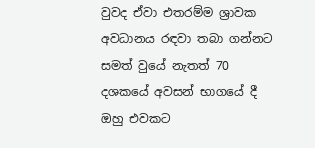වුවද ඒවා එතරම්ම ශ්‍රාවක අවධානය රඳවා තබා ගන්නට සමත් වුයේ නැතත් 70 දශකයේ අවසන් භාගයේ දී ඔහු එවකට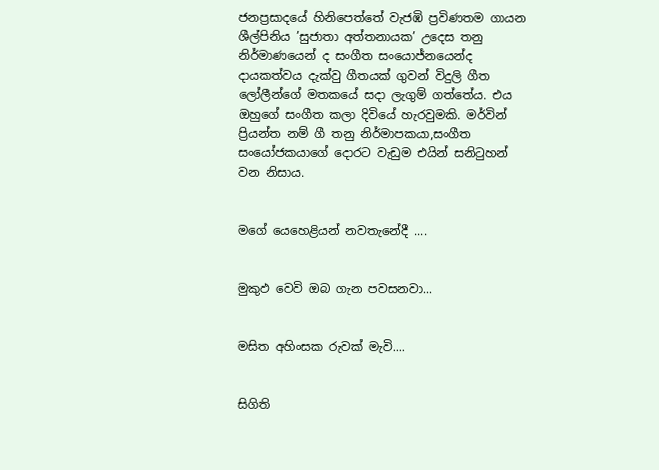ජනප්‍රසාදයේ හිනිපෙත්තේ වැජඹි ප්‍රවිණතම ගායන ශීල්පිනිය ’සුජාතා අත්තනායක’ උදෙස තනු නිර්මාණයෙන් ද සංගීත සංයොජ්නයෙන්ද දායකත්වය දැක්වු ගීතයක් ගුවන් විදුලි ගීත ලෝලීන්ගේ මතකයේ සදා ලැගුම් ගත්තේය. එය ඔහුගේ සංගීත කලා දිවියේ හැරවුමකි. මර්වින් ප්‍රියන්ත නම් ගී තනු නිර්මාපකයා,සංගීත සංයෝජකයාගේ දොරට වැඩුම එයින් සනිටුහන් වන නිසාය.


මගේ යෙහෙළියන් නවතැනේදී ....


මුකුඵ වෙවි ඔබ ගැන පවසනවා...


මසිත අහිංසක රුවක් මැවි....


සිගිති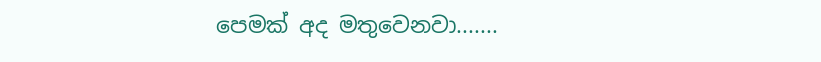පෙමක් අද මතුවෙනවා.......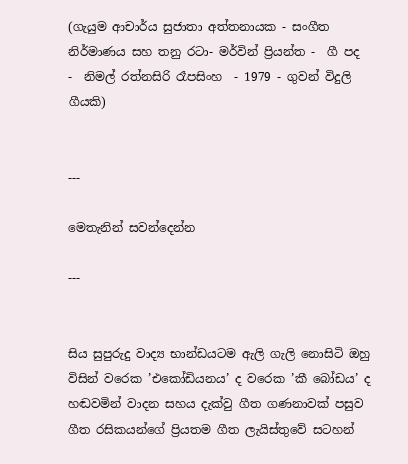(ගැයුම ආචාර්ය සුජාතා අත්තනායක - සංගීත නිර්මාණය සහ තනු රටා- මර්වින් ප්‍රියන්ත -  ගී පද  -  නිමල් රත්නසිරි රෑපසිංහ  - 1979 - ගුවන් විදුලි ගීයකි)


---

මෙතැනින් සවන්දෙන්න

---


සිය සුපුරුදු වාද්‍ය භාන්ඩයටම ඇලි ගැලි නොසිටි ඔහු විසින් වරෙක ’එකෝඩියනය’ ද වරෙක ’කී බෝඩය’ ද හඬවමින් වාදන සහය දැක්වු ගීත ගණනාවක් පසුව ගීත රසිකයන්ගේ ප්‍රියතම ගීත ලැයිස්තුවේ සටහන්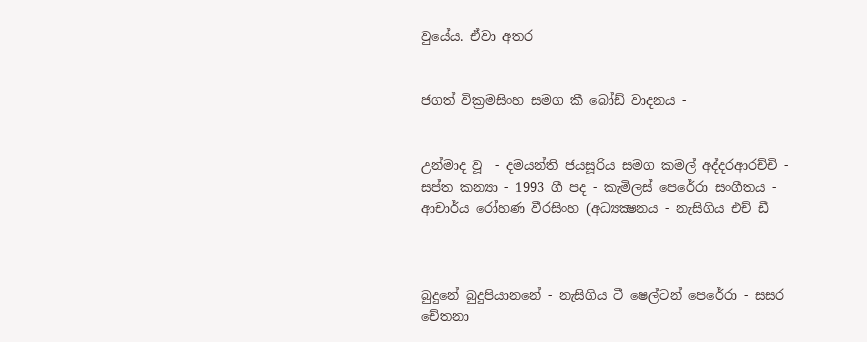වුයේය. ඒවා අතර


ජගත් වික්‍රමසිංහ සමග කී බෝඩ් වාදනය -


උන්මාද වූ  - දමයන්ති ජයසූරිය සමග කමල් අද්දරආරච්චි - සප්ත කන්‍යා - 1993 ගී පද - කැමිලස් පෙරේරා සංගීතය - ආචාර්ය රෝහණ වීරසිංහ (අධ්‍යක්‍ෂනය - නැසිගිය එච් ඩී



බුදුනේ බුදුපියානනේ - නැසිගිය ටී ෂෙල්ටන් පෙරේරා - සසර චේතනා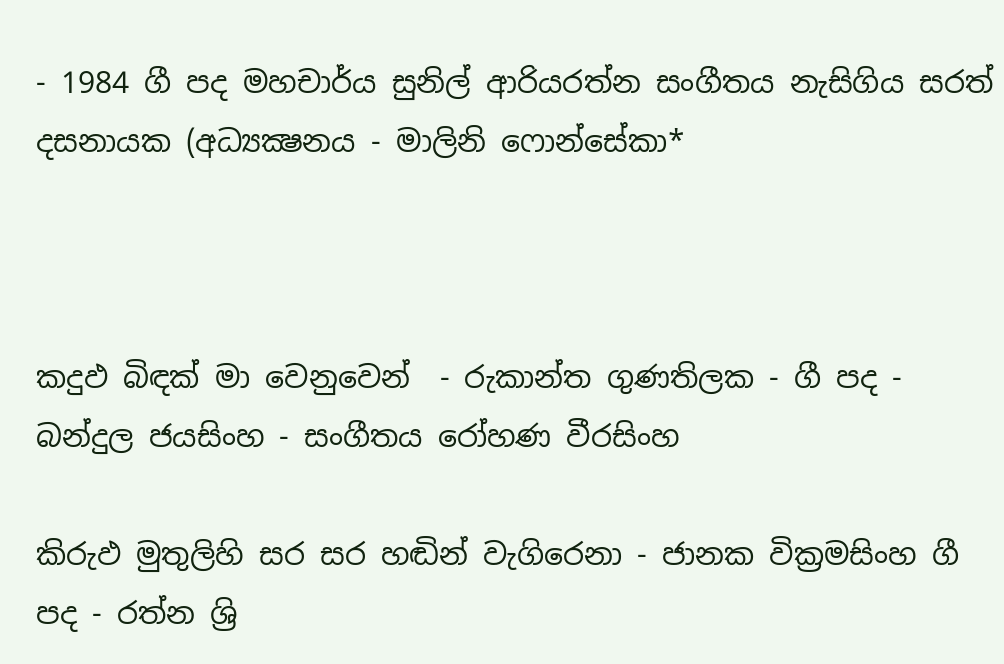- 1984 ගී පද මහචාර්ය සුනිල් ආරියරත්න සංගීතය නැසිගිය සරත් දසනායක (අධ්‍යක්‍ෂනය - මාලිනි ෆොන්සේකා*



කදුඵ බිඳක් මා වෙනුවෙන්  - රුකාන්ත ගුණතිලක - ගී පද - බන්දුල ජයසිංහ - සංගීතය රෝහණ වීරසිංහ

කිරුඵ මුතුලිහි සර සර හඬින් වැගිරෙනා - ජානක වික්‍රමසිංහ ගී පද - රත්න ශ්‍රි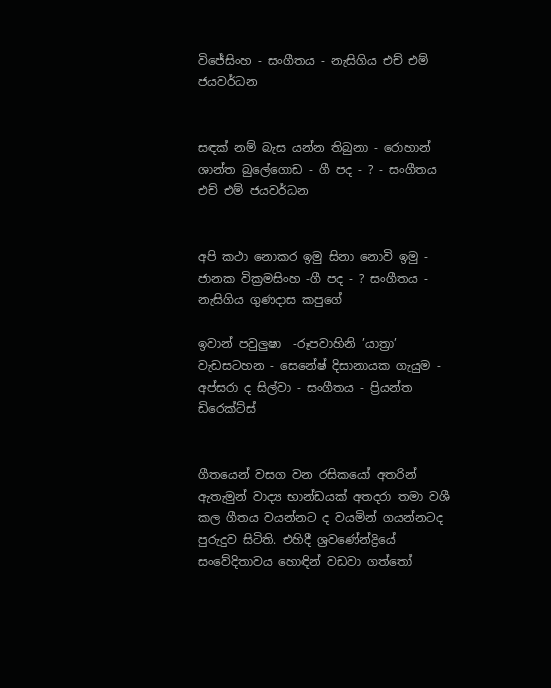විජේසිංහ - සංගීතය - නැසිගිය එච් එම් ජයවර්ධන


සඳක් නම් බැස යන්න තිබුනා - රොහාන් ශාන්ත බුලේගොඩ - ගී පද - ? - සංගීතය එච් එම් ජයවර්ධන


අපි කථා නොකර ඉමු සිනා නොවි ඉමු - ජානක වික්‍රමසිංහ -ගී පද - ? සංගීතය - නැසිගිය ගුණදාස කපුගේ

ඉවාන් පවුලුෂා  -රූපවාහිනි ’යාත්‍රා’ වැඩසටහන - සෙනේෂ් දිසානායක ගැයුම -  අප්සරා ද සිල්වා - සංගීතය - ප්‍රියන්ත ඩිරෙක්ට්ස්


ගීතයෙන් වසග වන රසිකයෝ අතරින් ඇතැමුන් වාද්‍ය භාන්ඩයක් අතදරා තමා වශී කල ගීතය වයන්නට ද වයමින් ගයන්නටද පුරුදුව සිටිති. එහිදී ශ්‍රවණේන්ද්‍රියේ සංවේදිතාවය හොඳින් වඩවා ගත්තෝ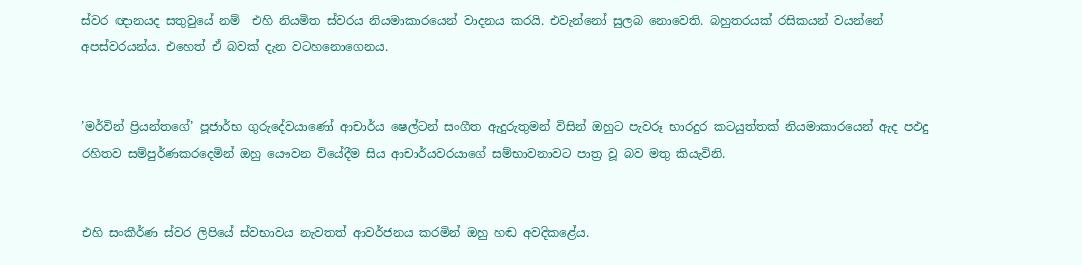ස්වර ඥානයද සතුවුයේ නම්  එහි නියමිත ස්වරය නියමාකාරයෙන් වාදනය කරයි. එවැන්නෝ සුලබ නොවෙති. බහුතරයක් රසිකයන් වයන්නේ අපස්වරයන්ය. එහෙත් ඒ බවක් දැන වටහනොගෙනය.


’මර්වින් ප්‍රියන්තගේ’ පූජාර්භ ගුරුදේවයාණෝ ආචාර්ය ෂෙල්ටන් සංගීත ඇදුරුතුමන් විසින් ඔහුට පැවරූ භාරදුර කටයුත්තක් නියමාකාරයෙන් ඇද පඵදු රහිතව සම්පුර්ණකරදෙමින් ඔහු යෞවන වියේදීම සිය ආචාර්යවරයාගේ සම්භාවනාවට පාත්‍ර වූ බව මතු කියැවිනි.


එහි සංකීර්ණ ස්වර ලිපියේ ස්වභාවය නැවතත් ආවර්ජනය කරමින් ඔහු හඬ අවදිකළේය.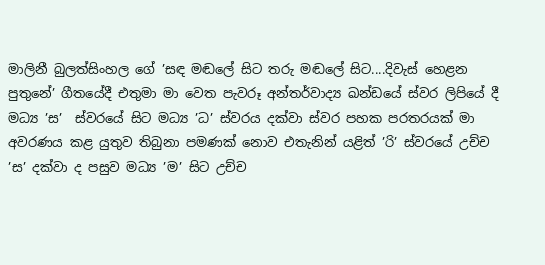මාලිනී බුලත්සිංහල ගේ ’සඳ මඬලේ සිට තරු මඬලේ සිට....දිවැස් හෙළන පුතුනේ’ ගීතයේදී එතුමා මා වෙත පැවරූ අන්තර්වාද්‍ය ඛන්ඩයේ ස්වර ලිපියේ දී මධ්‍ය ’ස’  ස්වරයේ සිට මධ්‍ය ’ධ’ ස්වරය දක්වා ස්වර පහක පරතරයක් මා අවරණය කළ යුතුව තිබුනා පමණක් නොව එතැනින් යළිත් ’රි’ ස්වරයේ උච්ච ’ස’ දක්වා ද පසුව මධ්‍ය ’ම’ සිට උච්ච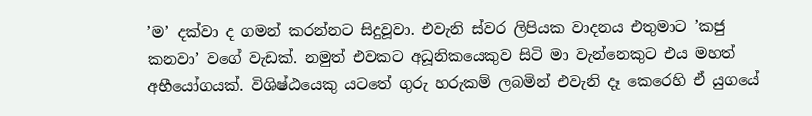’ම’ දක්වා ද ගමන් කරන්නට සිදුවූවා. එවැනි ස්වර ලිපියක වාදනය එතුමාට ’කජු කනවා’ වගේ වැඩක්. නමුත් එවකට අධූනිකයෙකුව සිටි මා වැන්නෙකුට එය මහත් අභීයෝගයක්. විශිෂ්ඨයෙකු යටතේ ගුරු හරුකම් ලබමින් එවැනි දෑ කෙරෙහි ඒ යුගයේ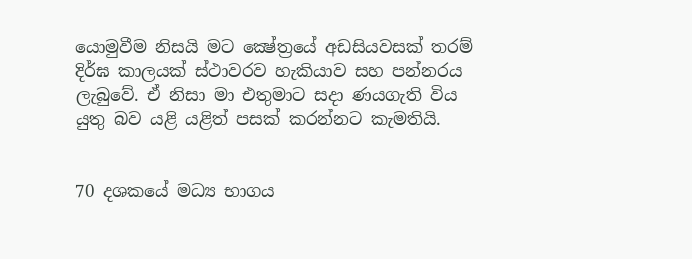යොමුවීම නිසයි මට ක්‍ෂේත්‍රයේ අඩසියවසක් තරම් දිර්ඝ කාලයක් ස්ථාවරව හැකියාව සහ පන්නරය ලැබුවේ. ඒ නිසා මා එතුමාට සදා ණයගැති විය යුතු බව යළි යළිත් පසක් කරන්නට කැමතියි.


70 දශකයේ මධ්‍ය භාගය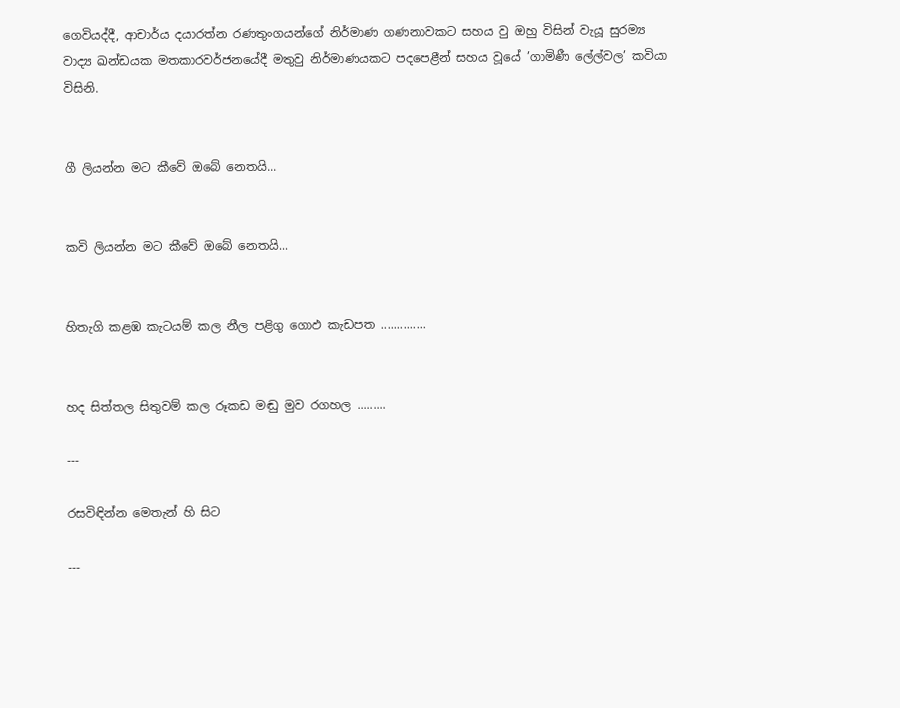ගෙවියද්දී, ආචාර්ය දයාරත්න රණතුංගයන්ගේ නිර්මාණ ගණනාවකට සහය වු ඔහු විසින් වැයූ සුරම්‍ය වාද්‍ය ඛන්ඩයක මතකාරවර්ජනයේදී මතුවු නිර්මාණයකට පදපෙළීන් සහය වූයේ ’ගාමිණී ලේල්වල’ කවියා විසිනි.


ගී ලියන්න මට කීවේ ඔබේ නෙතයි...


කවි ලියන්න මට කීවේ ඔබේ නෙතයි...


හිතැගි කළඹ කැටයම් කල නීල පළිගු ගොඵ කැඩපත ..............


හද සිත්තල සිතුවම් කල රූකඩ මඬු මුව රගහල .........

---

රසවිඳින්න මෙතැන් හි සිට

---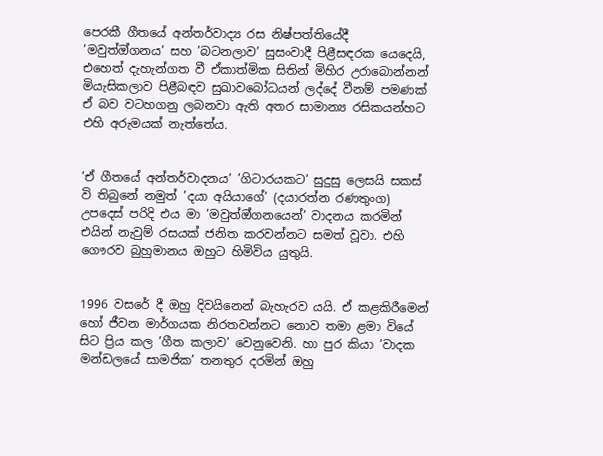පෙරකී ගීතයේ අන්තර්වාද්‍ය රස නිෂ්පත්තියේදී  ’මවුත්ඔ්ගනය’ සහ ’බටනලාව’ සුසංවාදී පිළීසඳරක යෙදෙයි, එහෙත් දැහැන්ගත වී ඒකාත්මික සිතින් මිහිර උරාබොන්නන් මියැසිකලාව පිළීබඳව සුඛාවබෝධයන් ලද්දේ වීනම් පමණක් ඒ බව වටහගනු ලබනවා ඇති අතර සාමාන්‍ය රසිකයන්හට එහි අරුමයක් නැත්තේය.


’ඒ ගීතයේ අන්තර්වාදනය’ ’ගිටාරයකට’ සුදුසු ලෙසයි සකස් වි තිබුනේ නමුත් ’දයා අයියාගේ’ (දයාරත්න රණතුංග) උපදෙස් පරිදි එය මා ’මවුත්ඔ්ගනයෙන්’ වාදනය කරමින් එයින් නැවුම් රසයක් ජනිත කරවන්නට සමත් වූවා. එහි ගෞරව බුහුමානය ඔහුට හිමිවිය යුතුයි.


1996 වසරේ දී ඔහු දිවයිනෙන් බැහැරව යයි. ඒ කළකිරීමෙන් හෝ ජීවන මාර්ගයක නිරතවන්නට නොව තමා ළමා වියේ සිට ප්‍රිය කල ’ගීත කලාව’ වෙනුවෙනි. හා පුර කියා ’වාදක මන්ඩලයේ සාමජික’ තනතුර දරමින් ඔහු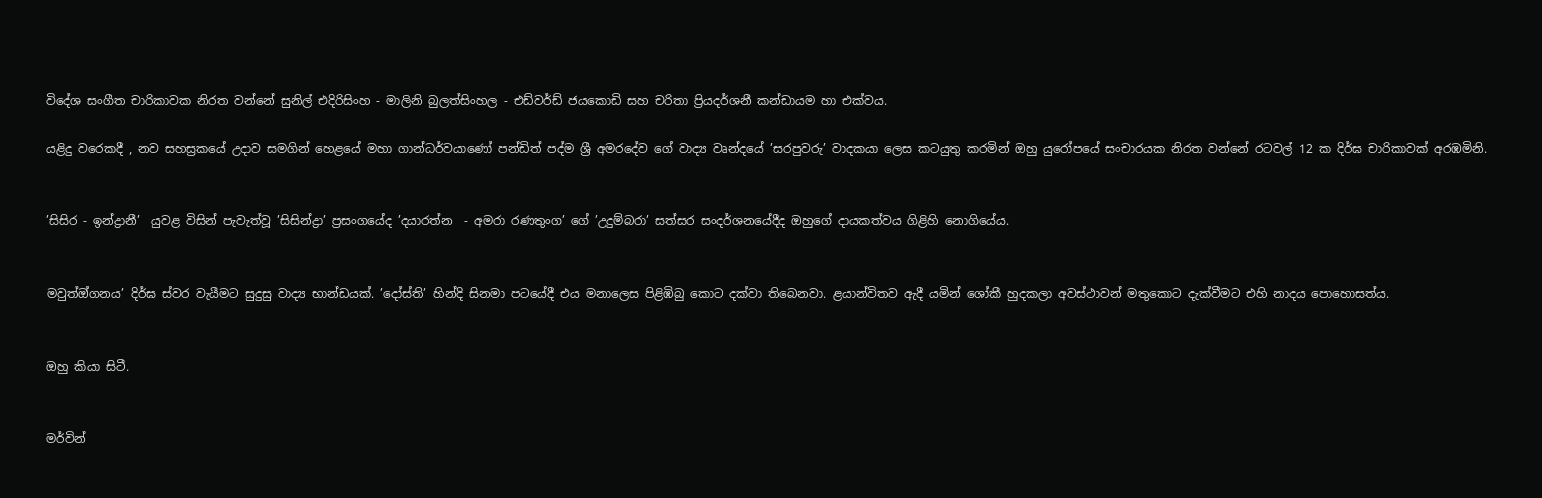විදේශ සංගීත චාරිකාවක නිරත වන්නේ සුනිල් එදිරිසිංහ - මාලිනි බුලත්සිංහල - එඩ්වර්ඩ් ජයකොඩි සහ චරිතා ප්‍රියදර්ශනී කන්ඩායම හා එක්වය.

යළිදු වරෙකදී , නව සහස්‍රකයේ උදාව සමගින් හෙළයේ මහා ගාන්ධර්වයාණෝ පන්ඩිත් පද්ම ශ්‍රී අමරදේව ගේ වාද්‍ය වෘන්දයේ ’සරපුවරු’ වාදකයා ලෙස කටයුතු කරමින් ඔහු යුරෝපයේ සංචාරයක නිරත වන්නේ රටවල් 12 ක දිර්ඝ චාරිකාවක් අරඹමිනි.


’සිසිර - ඉන්ද්‍රානී’  යුවළ විසින් පැවැත්වූ ’සිසින්ද්‍රා’ ප්‍රසංගයේද ’දයාරත්න  - අමරා රණතුංග’ ගේ ’උදුම්බරා’ සත්සර සංදර්ශනයේදීද ඔහුගේ දායකත්වය ගිළිහි නොගියේය.


මවුත්ඔ්ගනය’ දිර්ඝ ස්වර වැයීමට සුදුසු වාද්‍ය භාන්ඩයක්. ’දෝස්ති’ හින්දි සිනමා පටයේදී එය මනාලෙස පිළිඹිබු කොට දක්වා තිබෙනවා. ළයාන්විතව ඇදී යමින් ශෝකී හුදකලා අවස්ථාවන් මතුකොට දැක්වීමට එහි නාදය පොහොසත්ය.


ඔහු කියා සිටී.


මර්වින්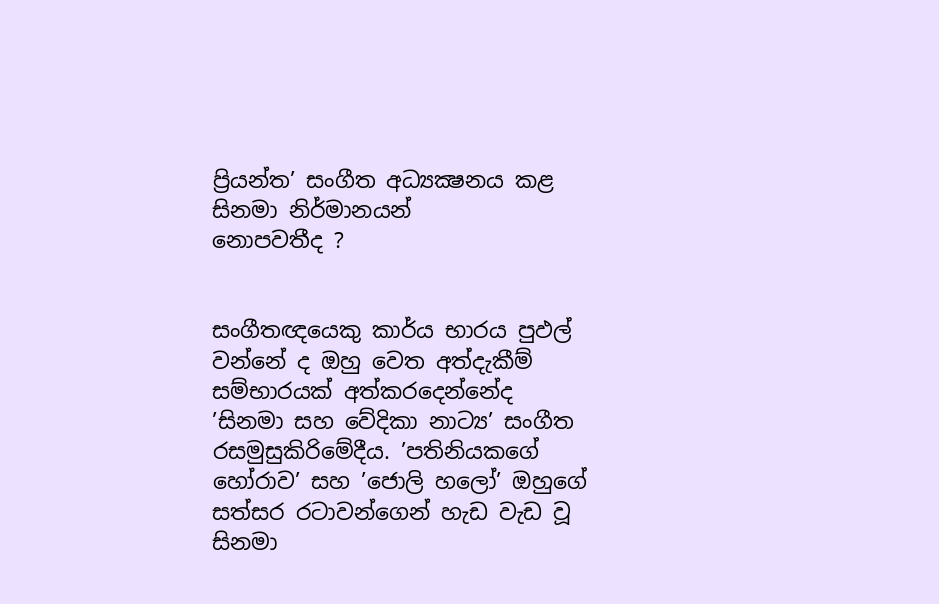ප්‍රියන්ත’ සංගීත අධ්‍යක්‍ෂනය කළ සිනමා නිර්මානයන්
නොපවතීද ?


සංගීතඥයෙකු කාර්ය භාරය පුඵල් වන්නේ ද ඔහු වෙත අත්දැකීම් සම්භාරයක් අත්කරදෙන්නේද ’සිනමා සහ වේදිකා නාට්‍ය’ සංගීත රසමුසුකිරිමේදීය. ’පතිනියකගේ හෝරාව’ සහ ’ජොලි හලෝ’ ඔහුගේ සත්සර රටාවන්ගෙන් හැඩ වැඩ වූ සිනමා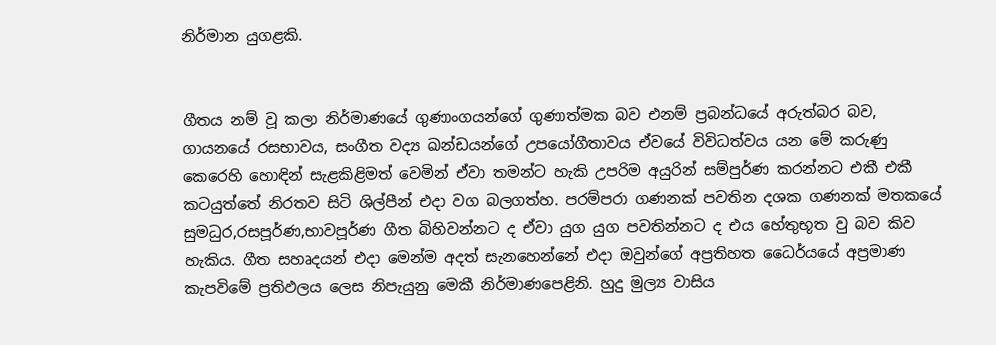නිර්මාන යුගළකි.


ගීතය නම් වූ කලා නිර්මාණයේ ගුණාංගයන්ගේ ගුණාත්මක බව එනම් ප්‍රබන්ධයේ අරුත්බර බව, ගායනයේ රසභාවය, සංගීත වද්‍ය ඛන්ඩයන්ගේ උපයෝගීතාවය ඒවයේ විවිධත්වය යන මේ කරුණු කෙරෙහි හොඳින් සැළකිළිමත් වෙමින් ඒවා තමන්ට හැකි උපරිම අයුරින් සම්පුර්ණ කරන්නට එකී එකී කටයුත්තේ නිරතව සිටි ශිල්පීන් එදා වග බලගත්හ. පරම්පරා ගණනක් පවතින දශක ගණනක් මතකයේ සුමධුර,රසපූර්ණ,භාවපූර්ණ ගීත බිහිවන්නට ද ඒවා යුග යුග පවතින්නට ද එය හේතුභූත වු බව කිව හැකිය. ගීත සහෘදයන් එදා මෙන්ම අදත් සැනහෙන්නේ එදා ඔවුන්ගේ අප්‍රතිහත ධෛර්යයේ අප්‍රමාණ කැපවිමේ ප්‍රතිඵලය ලෙස නිපැයුනු මෙකී නිර්මාණපෙළිනි. හුදු මුල්‍ය වාසිය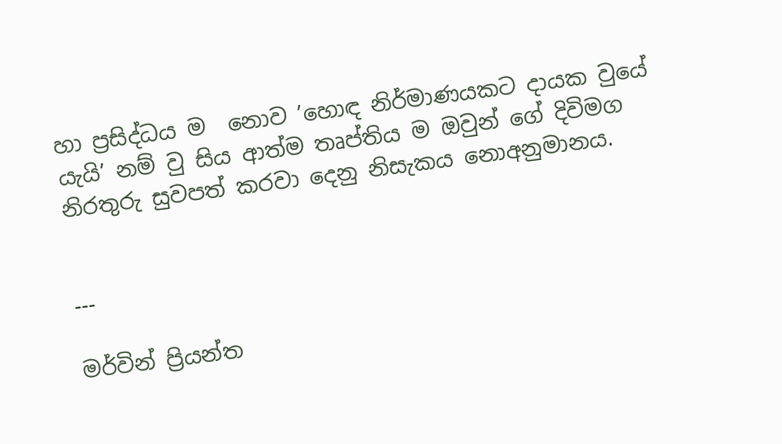හා ප්‍රසිද්ධය ම  නොව ’හොඳ නිර්මාණයකට දායක වුයේ යැයි’ නම් වු සිය ආත්ම තෘප්තිය ම ඔවුන් ගේ දිවිමග නිරතුරු සුවපත් කරවා දෙනු නිසැකය නොඅනුමානය.


---

මර්වින් ප්‍රියන්ත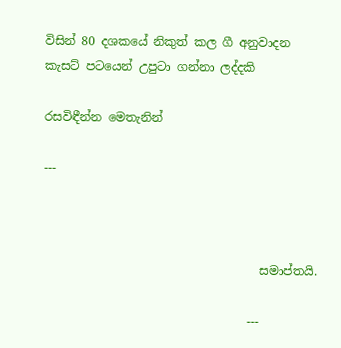විසින් 80 දශකයේ නිකුත් කල ගී අනුවාදන කැසට් පටයෙන් උපුටා ගන්නා ලද්දකි

රසවිඳීන්න මෙතැනින්

---



                                    සමාප්තයි.

                                  ---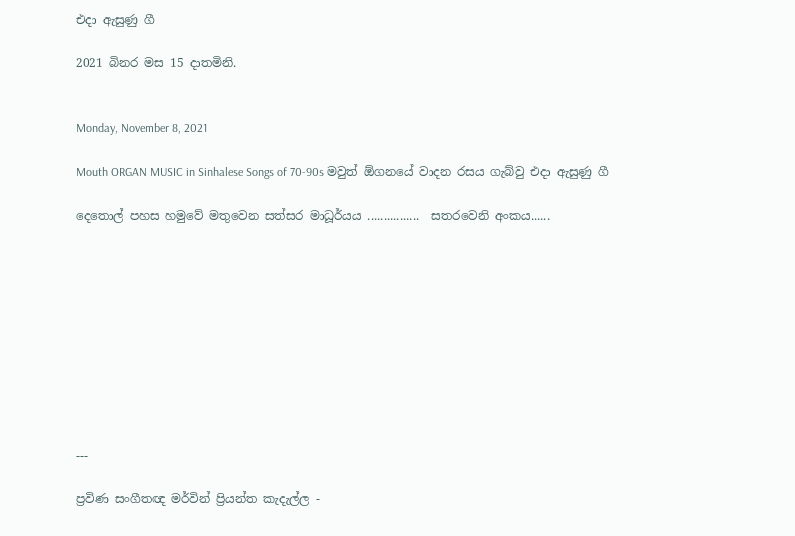එදා ඇසුණු ගී

2021 බිනර මස 15 දාතමිනි.


Monday, November 8, 2021

Mouth ORGAN MUSIC in Sinhalese Songs of 70-90s මවුත් ඕගනයේ වාදන රසය ගැබ්වු එදා ඇසුණු ගී

දෙතොල් පහස හමුවේ මතුවෙන සත්සර මාධූර්යය ................  සතරවෙනි අංකය......










---

ප්‍රවිණ සංගීතඥ මර්වින් ප්‍රියන්ත කැදැල්ල -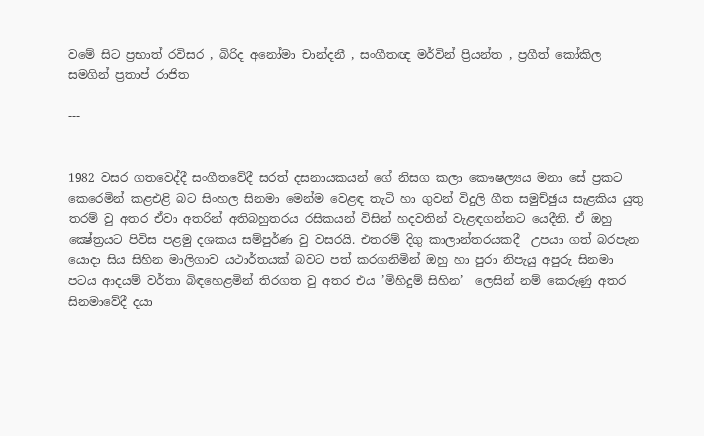වමේ සිට ප්‍රභාත් රවිසර , බිරිද අනෝමා චාන්දනී , සංගීතඥ මර්වින් ප්‍රියන්ත , ප්‍රගීත් කෝකිල සමගින් ප්‍රතාප් රාජිත

---


1982 වසර ගතවෙද්දී සංගීතවේදී සරත් දසනායකයන් ගේ නිසග කලා කෞෂල්‍යය මනා සේ ප්‍රකට කෙරෙමින් කළඑළි බට සිංහල සිනමා මෙන්ම වෙළඳ තැටි හා ගුවන් විදුලි ගීත සමුච්ඡුය සැළකිය යුතු තරම් වු අතර ඒවා අතරින් අතිබහුතරය රසිකයන් විසින් හදවතින් වැළඳගන්නට යෙදීනි. ඒ ඔහු ක්‍ෂේත්‍රයට පිවිස පළමු දශකය සම්පුර්ණ වු වසරයි. එතරම් දිගු කාලාන්තරයකදී  උපයා ගත් බරපැන යොදා සිය සිහින මාලිගාව යථාර්තයක් බවට පත් කරගනිමින් ඔහු හා පුරා නිපැයු අපුරු සිනමා පටය ආදයම් වර්තා බිඳහෙළමින් තිරගත වු අතර එය ’මිහිදුම් සිහින’  ලෙසින් නම් කෙරුණු අතර සිනමාවේදී දයා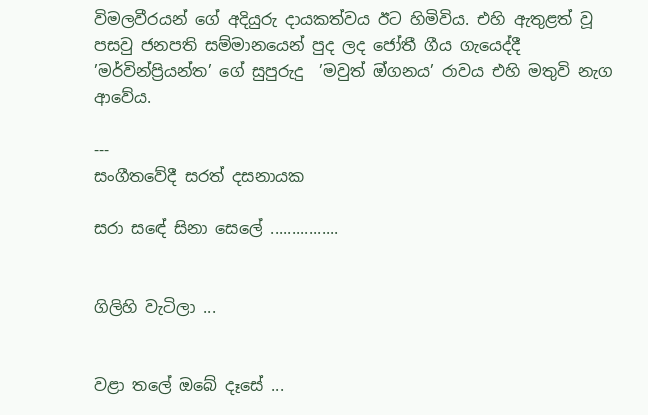විමලවීරයන් ගේ අදියුරු දායකත්වය ඊට හිමිවිය. එහි ඇතුළත් වූ පසවු ජනපති සම්මානයෙන් පුද ලද ජෝතී ගීය ගැයෙද්දී  ’මර්වින්ප්‍රියන්ත’ ගේ සුපුරුදු  ’මවුත් ඔ්ගනය’ රාවය එහි මතුවි නැග ආවේය.

---
සංගීතවේදී සරත් දසනායක

සරා සඳේ සිනා සෙලේ ................


ගිලිහි වැටිලා ...


වළා තලේ ඔබේ දෑසේ ...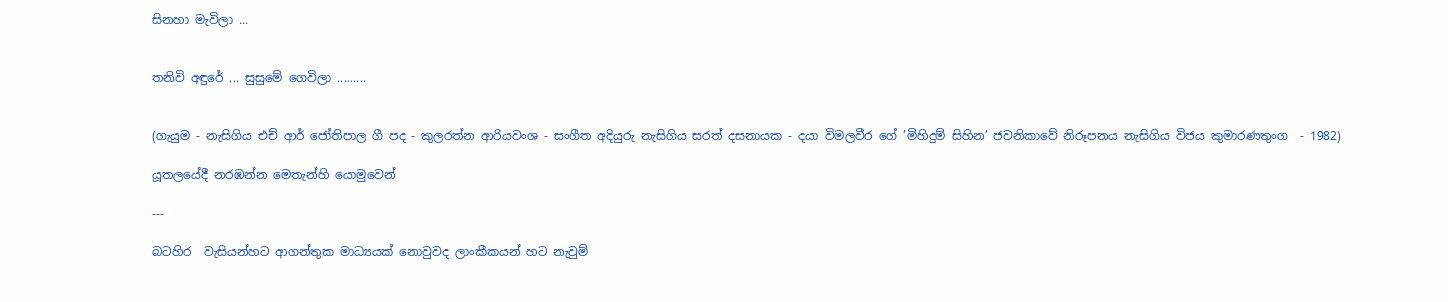සිනහා මැවිලා ...


තනිවි අඳුරේ ... සුසුමේ ගෙවිලා .........


(ගැයුම - නැසිගිය එච් ආර් ජෝතිපාල ගී පද - කුලරත්න ආරියවංශ - සංගීත අදියුරු නැසිගිය සරත් දසනායක - දයා විමලවීර ගේ ’මිහිදුම් සිහින’ ජවනිකාවේ නිරූපනය නැසිගිය විජය කුමාරණතුංග  - 1982)

යූතලයේදී නරඹන්න මෙතැන්හි යොමුවෙන්

---

බටහිර  වැසියන්හට ආගන්තුක මාධ්‍යයක් නොවුවද ලාංකීකයන් හට නැවුම්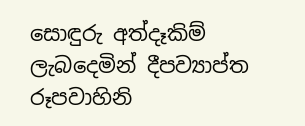සොඳුරු අත්දෑකිම් ලැබදෙමින් දීපව්‍යාප්ත රූපවාහිනි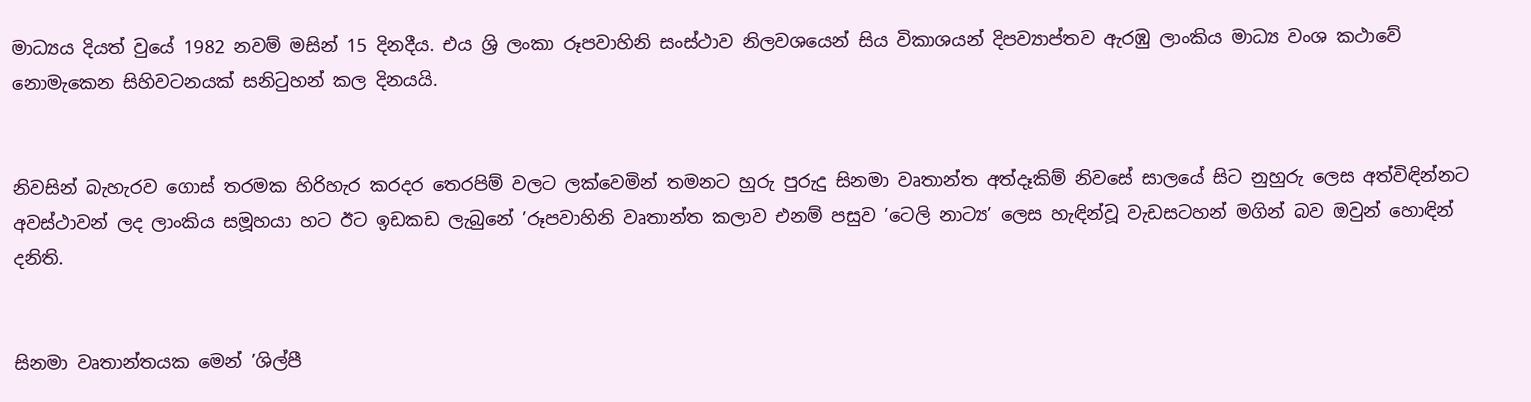මාධ්‍යය දියත් වුයේ 1982 නවම් මසින් 15 දිනදීය. එය ශ්‍රි ලංකා රූපවාහිනි සංස්ථාව නිලවශයෙන් සිය විකාශයන් දිපව්‍යාප්තව ඇරඹු ලාංකිය මාධ්‍ය වංශ කථාවේ නොමැකෙන සිහිවටනයක් සනිටුහන් කල දිනයයි.


නිවසින් බැහැරව ගොස් තරමක හිරිහැර කරදර තෙරපිම් වලට ලක්වෙමින් තමනට හුරු පුරුදු සිනමා වෘතාන්ත අත්දෑකිම් නිවසේ සාලයේ සිට නුහුරු ලෙස අත්විඳින්නට අවස්ථාවන් ලද ලාංකිය සමූහයා හට ඊට ඉඩකඩ ලැබුනේ ’රූපවාහිනි වෘතාන්ත කලාව එනම් පසුව ’ටෙලි නාට්‍ය’ ලෙස හැඳින්වූ වැඩසටහන් මගින් බව ඔවුන් හොඳින් දනිති.


සිනමා වෘතාන්තයක මෙන් ’ශිල්පී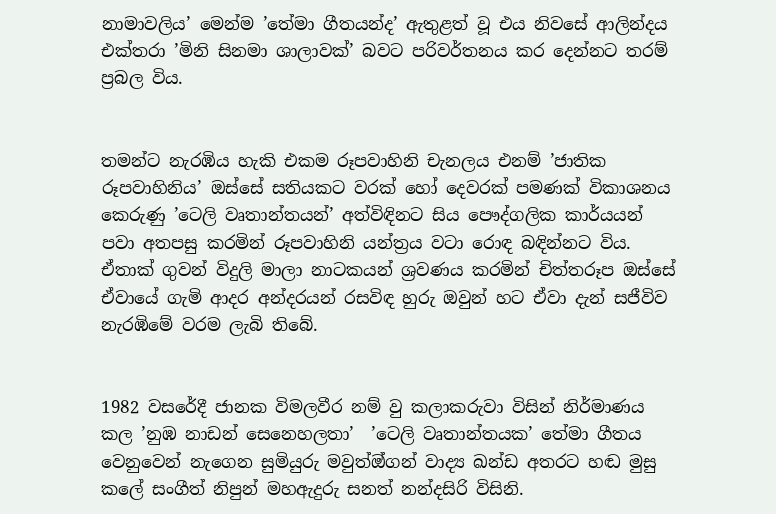නාමාවලිය’ මෙන්ම ’තේමා ගීතයන්ද’ ඇතුළත් වූ එය නිවසේ ආලින්දය එක්තරා ’මිනි සිනමා ශාලාවක්’ බවට පරිවර්තනය කර දෙන්නට තරම් ප්‍රබල විය.


තමන්ට නැරඹිය හැකි එකම රූපවාහිනි චැනලය එනම් ’ජාතික රූපවාහිනිය’ ඔස්සේ සතියකට වරක් හෝ දෙවරක් පමණක් විකාශනය කෙරුණු ’ටෙලි වෘතාන්තයන්’ අත්විඳිනට සිය පෞද්ගලික කාර්යයන් පවා අතපසු කරමින් රූපවාහිනි යන්ත්‍රය වටා රොඳ බඳින්නට විය. ඒතාක් ගුවන් විදුලි මාලා නාටකයන් ශ්‍රවණය කරමින් චිත්තරූප ඔස්සේ ඒවායේ ගැමි ආදර අන්දරයන් රසවිඳ හුරු ඔවුන් හට ඒවා දැන් සජීවිව නැරඹිමේ වරම ලැබි තිබේ.


1982 වසරේදී ජානක විමලවීර නම් වු කලාකරුවා විසින් නිර්මාණය කල ’නුඹ නාඩන් සෙනෙහලතා’  ’ටෙලි වෘතාන්තයක’ තේමා ගීතය වෙනුවෙන් නැගෙන සුමියුරු මවුත්ඔ්ගන් වාද්‍ය ඛන්ඩ අතරට හඬ මුසු කලේ සංගීත් නිපුන් මහඇදුරු සනත් නන්දසිරි විසිනි.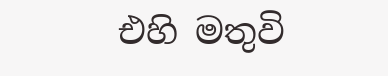එහි මතුවි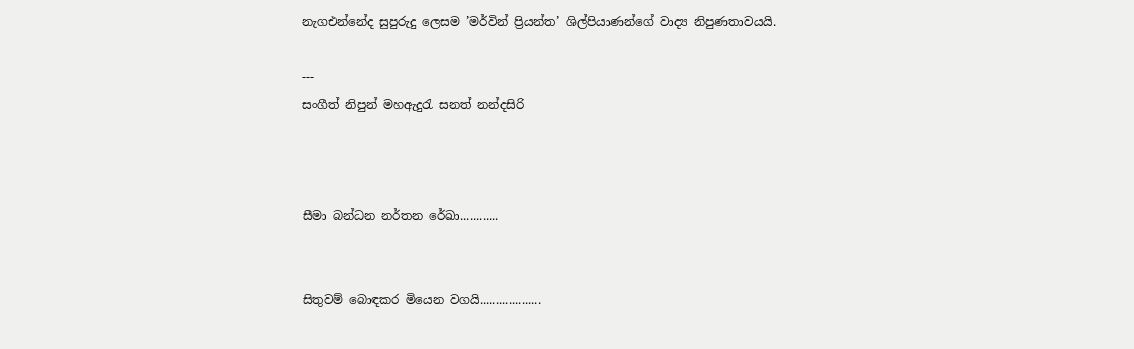නැගඑන්නේද සුපුරුදු ලෙසම ’මර්වින් ප්‍රියන්ත’ ශිල්පියාණන්ගේ වාද්‍ය නිපුණතාවයයි.

---
සංගීත් නිපුන් මහඇදුරැ සනත් නන්දසිරි



සීමා බන්ධන නර්තන රේඛා............


සිතුවම් බොඳකර මියෙන වගයි...................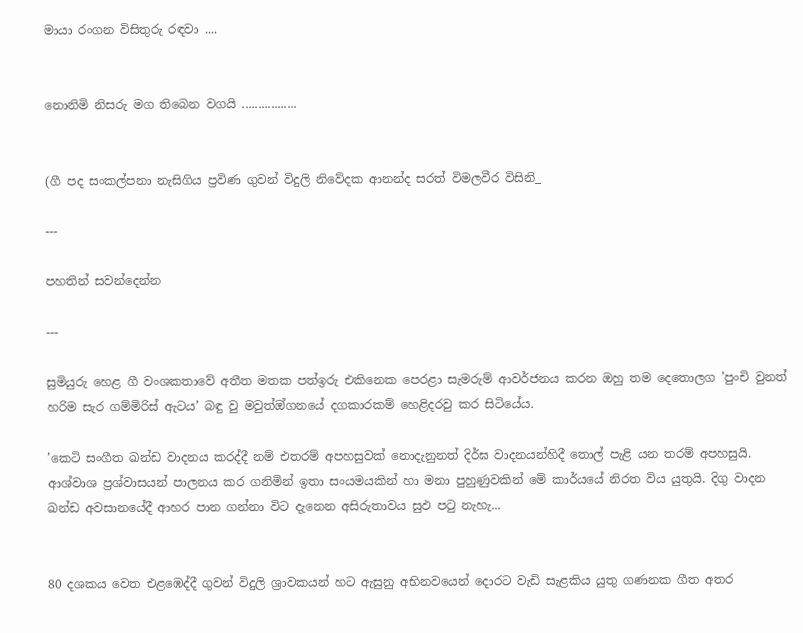මායා රංගන විසිතුරු රඳවා ....


නොනිමි නිසරු මග තිබෙන වගයි .................


(ගී පද සංකල්පනා නැසිගිය ප්‍රවිණ ගුවන් විදුලි නිවේදක ආනන්ද සරත් විමලවීර විසිනි_

---

පහතින් සවන්දෙන්න

---

සුමියුරු හෙළ ගී වංශකතාවේ අතීත මතක පත්ඉරු එකිනෙක පෙරළා සැමරුම් ආවර්ජනය කරන ඔහු තම දෙතොලග ’පුංචි වුනත් හරිම සැර ගම්මිරිස් ඇටය’ බඳු වු මවුත්ඔ්ගනයේ දගකාරකම් හෙළිදරවු කර සිටියේය.

’කෙටි සංගීත ඛන්ඩ වාදනය කරද්දී නම් එතරම් අපහසුවක් නොදැනුනත් දිර්ඝ වාදනයන්හිදී තොල් පැළි යන තරම් අපහසුයි. ආශ්වාශ ප්‍රශ්වාසයන් පාලනය කර ගනිමින් ඉතා සංයමයකින් හා මනා පුහුණුවකින් මේ කාර්යයේ නිරත විය යුතුයි. දිගු වාදන ඛන්ඩ අවසානයේදී ආහර පාන ගන්නා විට දැනෙන අසිරුතාවය සුඵ පටු නැහැ...


80 දශකය වෙත එළඹෙද්දී ගුවන් විදුලි ශ්‍රාවකයන් හට ඇසුනු අභිනවයෙන් දොරට වැඩි සැළකිය යුතු ගණනක ගීත අතර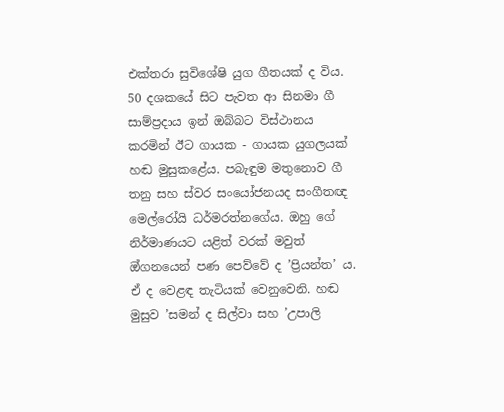එක්තරා සුවිශේෂි යුග ගීතයක් ද විය. 50 දශකයේ සිට පැවත ආ සිනමා ගී සාම්ප්‍රදාය ඉන් ඔබ්බට විස්ථානය කරමින් ඊට ගායක - ගායක යුගලයක් හඬ මුසුකළේය. පබැඳුම මතුනොව ගී තනු සහ ස්වර සංයෝජනයද සංගීතඥ මෙල්රෝයි ධර්මරත්නගේය. ඔහු ගේ නිර්මාණයට යළිත් වරක් මවුත් ඔ්ගනයෙන් පණ පෙව්වේ ද ’ප්‍රියන්ත’ ය. ඒ ද වෙළඳ තැටියක් වෙනුවෙනි. හඬ මුසුව ’සමන් ද සිල්වා සහ ’උපාලි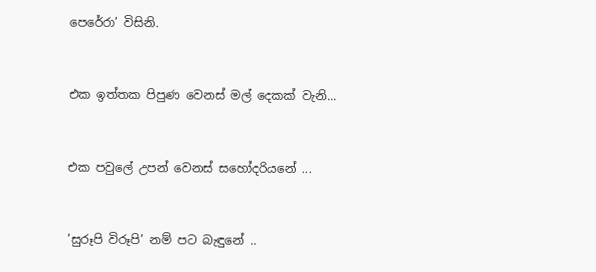පෙරේරා’ විසිනි.


එක ඉත්තක පිපුණ වෙනස් මල් දෙකක් වැනි...


එක පවුලේ උපන් වෙනස් සහෝදරියනේ ...


’සුරූපි විරූපි’ නම් පට බැඳුනේ ..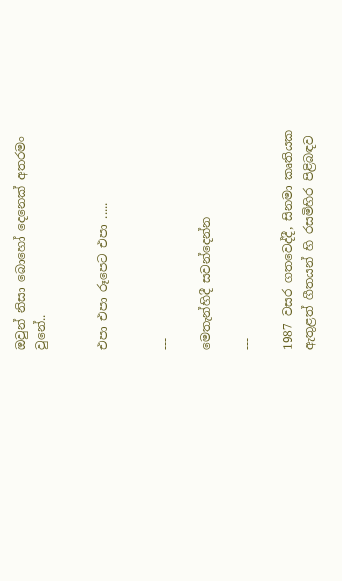ඔවුන් නිසා බොහෝ දෙනෙක් අතරමං වුනේ..


එපා එපා රූපෙට එපා .....


---

මෙතැන්හිදී සවන්දෙන්න

---

1987 වසර ගතවෙද්දී, සිනමා කෘතියක ඇතුළත් ගීතයන් හි රසමිහිර පිළිබඳව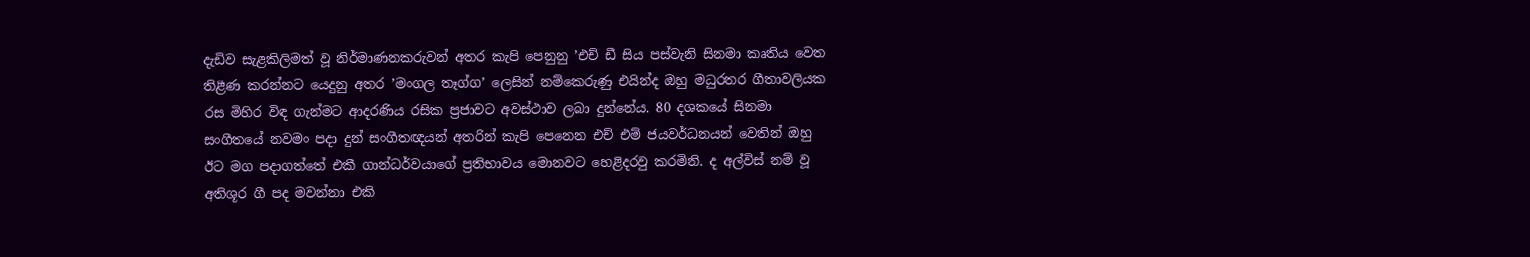දැඩිව සැළකිලිමත් වූ නිර්මාණනකරුවන් අතර කැපි පෙනුනු ’එච් ඩී සිය පස්වැනි සිනමා කෘතිය වෙත තිළීණ කරන්නට යෙදුනු අතර ’මංගල තෑග්ග’ ලෙසින් නම්කෙරුණු එයින්ද ඔහු මධුරතර ගීතාවලියක රස මිහිර විඳ ගැන්මට ආදරණිය රසික ප්‍රජාවට අවස්ථාව ලබා දුන්නේය. 80 දශකයේ සිනමා සංගීතයේ නවමං පදා දුන් සංගීතඥයන් අතරින් කැපි පෙනෙන එච් එම් ජයවර්ධනයන් වෙතින් ඔහු ඊට මග පදාගත්තේ එකී ගාන්ධර්වයාගේ ප්‍රතිභාවය මොනවට හෙළිදරවු කරමිනි. ද අල්විස් නම් වූ අතිශූර ගී පද මවන්නා එකි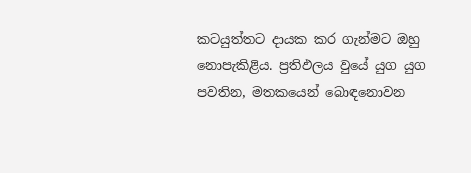කටයුත්තට දායක කර ගැන්මට ඔහු නොපැකිළිය. ප්‍රතිඵලය වුයේ යුග යුග පවතින, මතකයෙන් බොඳනොවන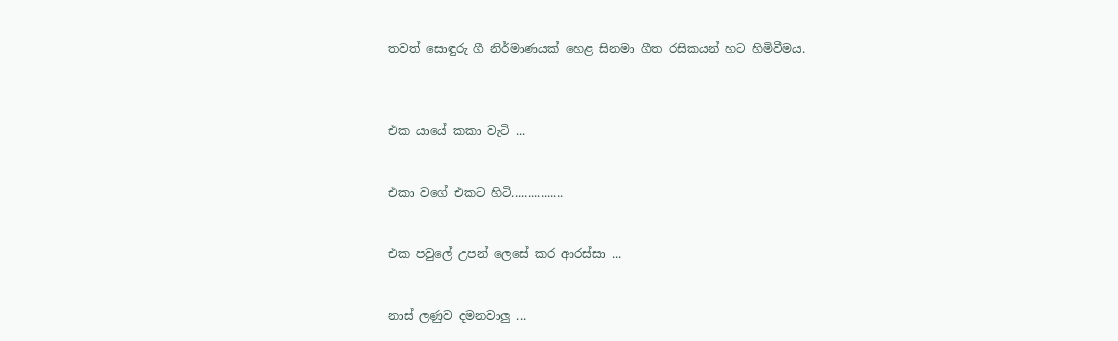තවත් සොඳුරු ගී නිර්මාණයක් හෙළ සිනමා ගීත රසිකයන් හට හිමිවීමය.



එක යායේ කකා වැටි ...


එකා වගේ එකට හිටි................


එක පවුලේ උපන් ලෙසේ කර ආරස්සා ...


නාස් ලණුව දමනවාලු ...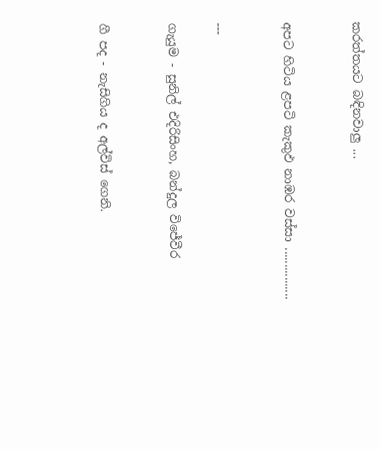කරත්තයට බඳිනවාලු ...


අපට හිටිය ළපටි කැකුඵ නාඹර වස්සා ................


---

ගැයුම - සුනිල් එදිරිසිංහ, බන්දුල විජේවීර


ගී පද - නැසිගිය ද අල්විස් ගෙනි.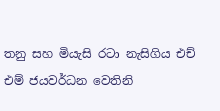තනු සහ මියැසි රටා නැසිගිය එච් එම් ජයවර්ධන වෙතිනි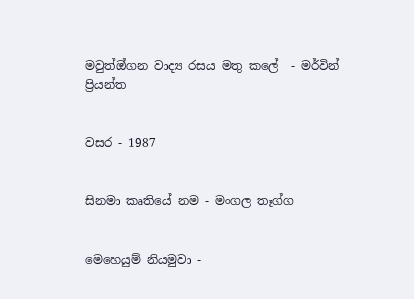මවුත්ඔ්ගන වාද්‍ය රසය මතු කලේ  - මර්වින් ප්‍රියන්ත


වසර - 1987


සිනමා කෘතියේ නම - මංගල තෑග්ග


මෙහෙයුම් නියමුවා -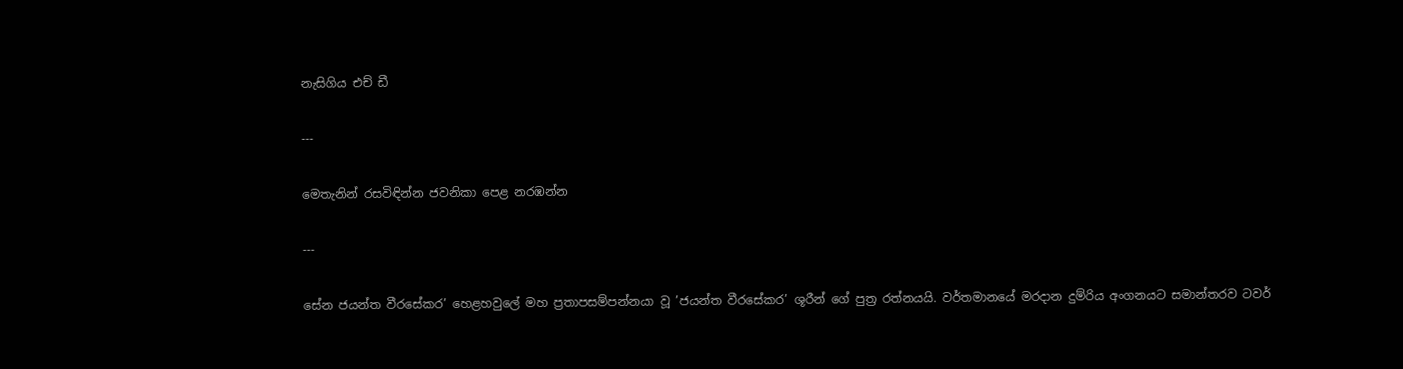නැසිගිය එච් ඩී

---

මෙතැනින් රසවිඳින්න ජවනිකා පෙළ නරඹන්න

---

සේන ජයන්ත වීරසේකර’ හෙළහවුලේ මහ ප්‍රතාපසම්පන්නයා වූ ’ජයන්ත වීරසේකර’ ශූරීන් ගේ පුත්‍ර රත්නයයි. වර්තමානයේ මරදාන දුම්රිය අංගනයට සමාන්තරව ටවර්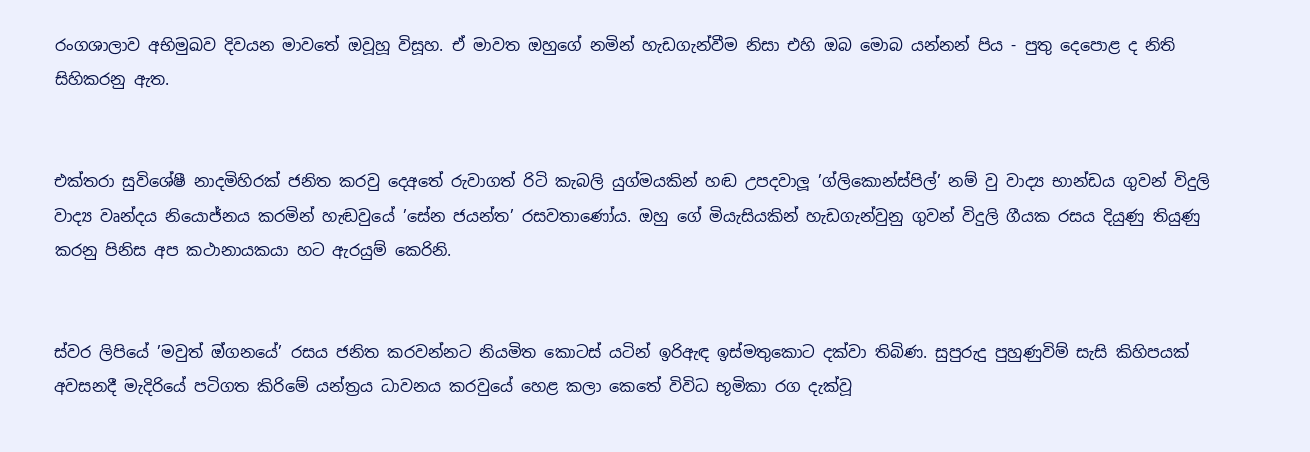රංගශාලාව අභිමුඛව දිවයන මාවතේ ඔවූහූ විසූහ. ඒ මාවත ඔහුගේ නමින් හැඩගැන්වීම නිසා එහි ඔබ මොබ යන්නන් පිය - පුතු දෙපොළ ද නිති සිහිකරනු ඇත.


එක්තරා සුවිශේෂී නාදමිහිරක් ජනිත කරවු දෙඅතේ රුවාගත් රිටි කැබලි යුග්මයකින් හඬ උපදවාලූ ’ග්ලිකොන්ස්පිල්’ නම් වු වාද්‍ය භාන්ඩය ගුවන් විදුලි වාද්‍ය වෘන්දය නියොජ්නය කරමින් හැඬවුයේ ’සේන ජයන්ත’ රසවතාණෝය. ඔහු ගේ මියැසියකින් හැඩගැන්වුනු ගුවන් විදුලි ගීයක රසය දියුණු තියුණු කරනු පිනිස අප කථානායකයා හට ඇරයුම් කෙරිනි.


ස්වර ලිපියේ ’මවුත් ඔ්ගනයේ’ රසය ජනිත කරවන්නට නියමිත කොටස් යටින් ඉරිඇඳ ඉස්මතුකොට දක්වා තිබිණ. සුපුරුදු පුහුණුවිම් සැසි කිහිපයක්  අවසනදී මැදිරියේ පටිගත කිරිමේ යන්ත්‍රය ධාවනය කරවුයේ හෙළ කලා කෙතේ විවිධ භූමිකා රග දැක්වූ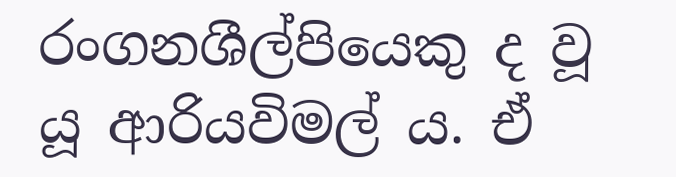රංගනශීල්පියෙකු ද වූ යූ ආරියවිමල් ය. ඒ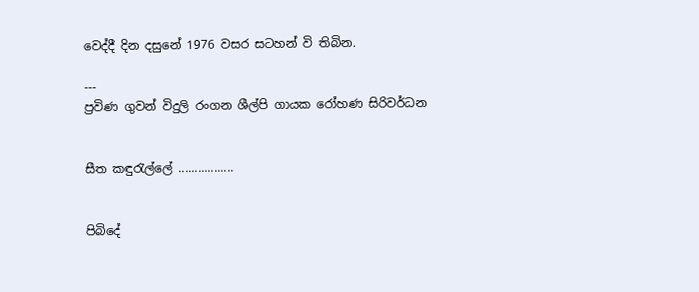වෙද්දී දින දසුනේ 1976 වසර සටහන් වි තිබින.

---
ප්‍රවිණ ගුවන් විදුලි රංගන ශීල්පි ගායක රෝහණ සිරිවර්ධන


සීත කඳුරැල්ලේ .................


පිබිදේ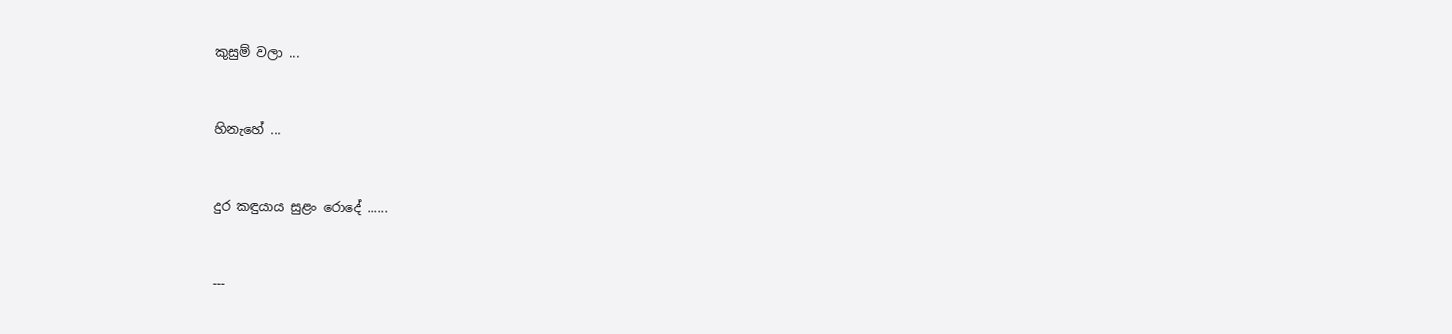කුසුම් වලා ...


හිනැහේ ...


දුර කඳුයාය සුළං රොදේ ......


---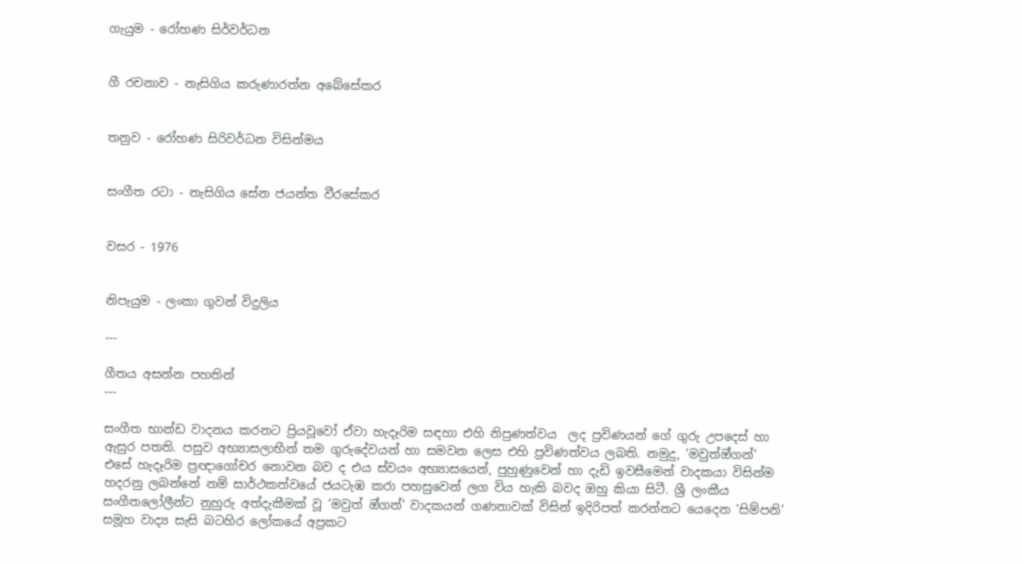ගැයුම - රෝහණ සිර්වර්ධන


ගී රචනාව - නැසිගිය කරුණාරත්න අබේසේකර


තනුව - රෝහණ සිරිවර්ධන විසින්මය


සංගීත රටා - නැසිගිය සේන ජයන්ත වීරසේකර


වසර - 1976


නිපැයුම - ලංකා ගුවන් විදුලිය

---

ගීතය අසන්න පහතින්
---

සංගීත භාන්ඩ වාදනය කරනට ප්‍රියවූවෝ ඒවා හැදෑරිම සඳහා එහි නිපුණත්වය  ලද ප්‍රවිණයන් ගේ ගුරු උපදෙස් හා ඇසුර පතති. පසුව අභ්‍යාසලාභීන් තම ගුරුදේවයන් හා සමවන ලෙස එහි ප්‍රවිණත්වය ලබති. නමුදු, ’මවුත්ඔ්ගන්’ එසේ හැදෑරිම ප්‍රඥාගෝචර නොවන බව ද එය ස්වයං අභ්‍යාසයෙන්, පුහුණුවෙන් හා දැඩි ඉවසීමෙන් වාදකයා විසින්ම හදරනු ලබන්නේ නම් සාර්ථකත්වයේ ජයටැඹ කරා පහසුවෙන් ලග විය හැකි බවද ඔහු කියා සිටී. ශ්‍රී ලංකීය සංගීතලෝලීන්ට නුහුරු අත්දැකීමක් වූ ’මවුත් ඔ්ගන්’ වාදකයන් ගණනාවක් විසින් ඉදිරිපත් කරන්නට යෙදෙන ’සිම්පනි’ සමූහ වාද්‍ය සැසි බටහිර ලෝකයේ අප්‍රකට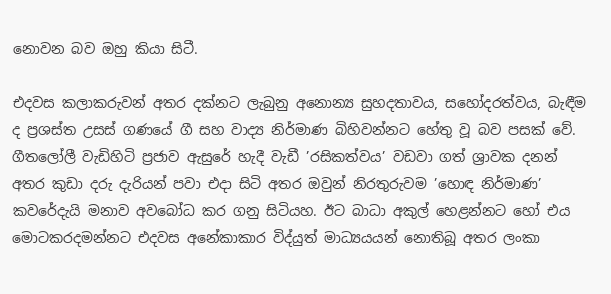නොවන බව ඔහු කියා සිටී.

එදවස කලාකරුවන් අතර දක්නට ලැබුනු අනොන්‍ය සුහදතාවය, සහෝදරත්වය, බැඳීම ද ප්‍රශස්ත උසස් ගණයේ ගී සහ වාද්‍ය නිර්මාණ බිහිවන්නට හේතු වූ බව පසක් වේ. ගීතලෝලී වැඩිහිටි ප්‍රජාව ඇසුරේ හැදී වැඩී ’රසිකත්වය’ වඩවා ගත් ශ්‍රාවක දනන් අතර කුඩා දරු දැරියන් පවා එදා සිටි අතර ඔවුන් නිරතුරුවම ’හොඳ නිර්මාණ’ කවරේදැයි මනාව අවබෝධ කර ගනු සිටියහ. ඊට බාධා අකුල් හෙළන්නට හෝ එය මොටකරදමන්නට එදවස අනේකාකාර විද්යුත් මාධ්‍යයයන් නොතිබූ අතර ලංකා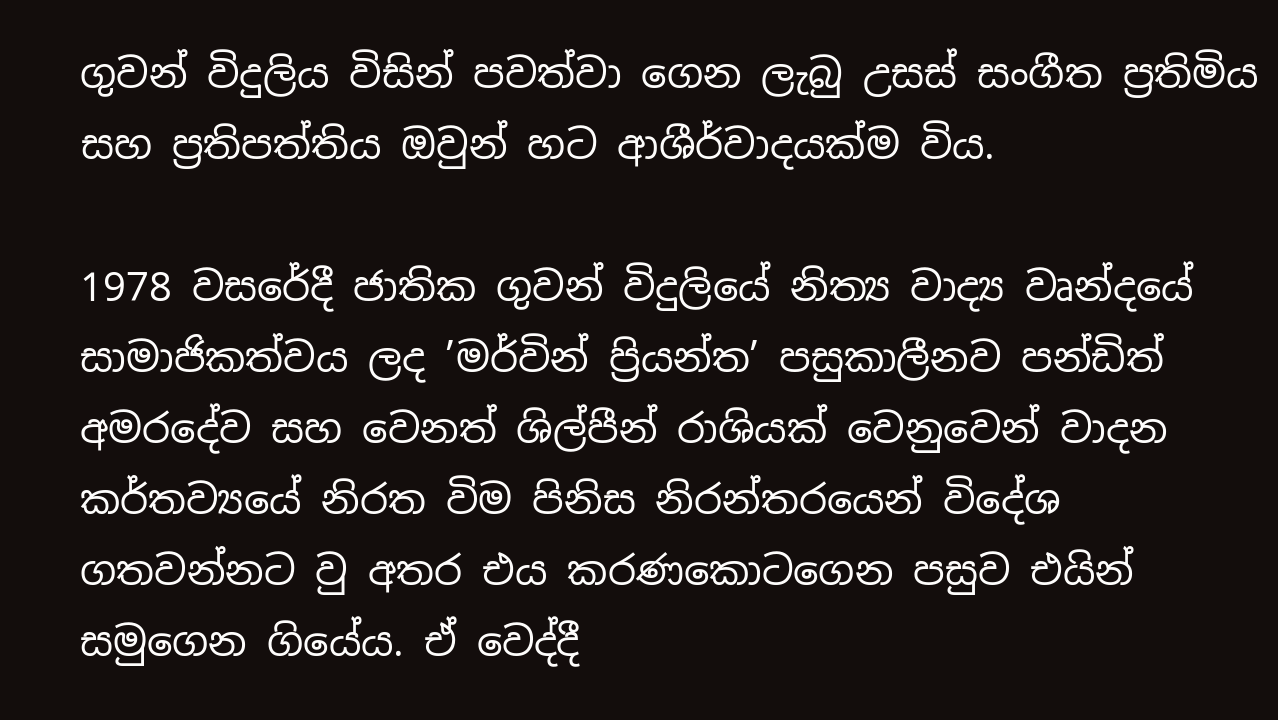ගුවන් විදුලිය විසින් පවත්වා ගෙන ලැබු උසස් සංගීත ප්‍රතිමිය සහ ප්‍රතිපත්තිය ඔවුන් හට ආශීර්වාදයක්ම විය.

1978 වසරේදී ජාතික ගුවන් විදුලියේ නිත්‍ය වාද්‍ය වෘන්දයේ සාමාජිකත්වය ලද ’මර්වින් ප්‍රියන්ත’ පසුකාලීනව පන්ඩිත් අමරදේව සහ වෙනත් ශිල්පීන් රාශියක් වෙනුවෙන් වාදන කර්තව්‍යයේ නිරත විම පිනිස නිරන්තරයෙන් විදේශ ගතවන්නට වු අතර එය කරණකොටගෙන පසුව එයින් සමුගෙන ගියේය. ඒ වෙද්දී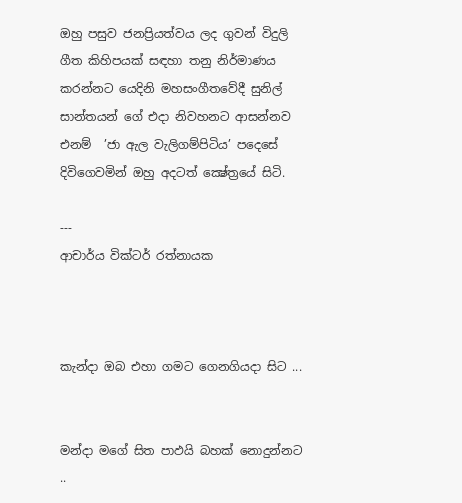ඔහු පසුව ජනප්‍රියත්වය ලද ගුවන් විදුලි ගීත කිහිපයක් සඳහා තනු නිර්මාණය කරන්නට යෙදිනි මහසංගීතවේදී සුනිල් සාන්තයන් ගේ එදා නිවහනට ආසන්නව එනම්  ’ජා ඇල වැලිගම්පිටිය’ පදෙසේ දිවිගෙවමින් ඔහු අදටත් ක්‍ෂේත්‍රයේ සිටි.

---
ආචාර්ය වික්ටර් රත්නායක



කැන්දා ඔබ එහා ගමට ගෙනගියදා සිට ...


මන්දා මගේ සිත පාඵයි බහක් නොදුන්නට ..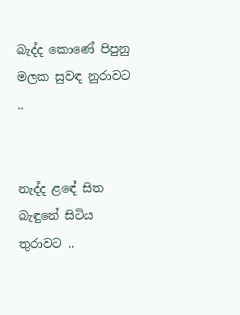බැද්ද කොණේ පිපුනු මලක සුවඳ නුරාවට ..


නැද්ද ළඳේ සිත බැඳුනේ සිටිය තුරාවට ..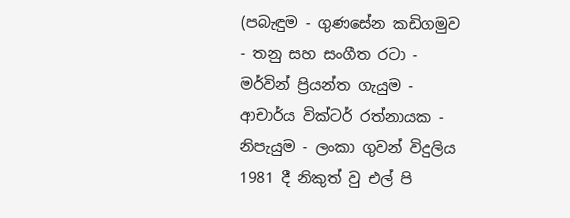(පබැඳුම - ගුණසේන කඩිගමුව - තනු සහ සංගීත රටා - මර්වින් ප්‍රියන්ත ගැයුම - ආචාර්ය වික්ටර් රත්නායක - නිපැයුම - ලංකා ගුවන් විදුලිය 1981 දී නිකුත් වු එල් පි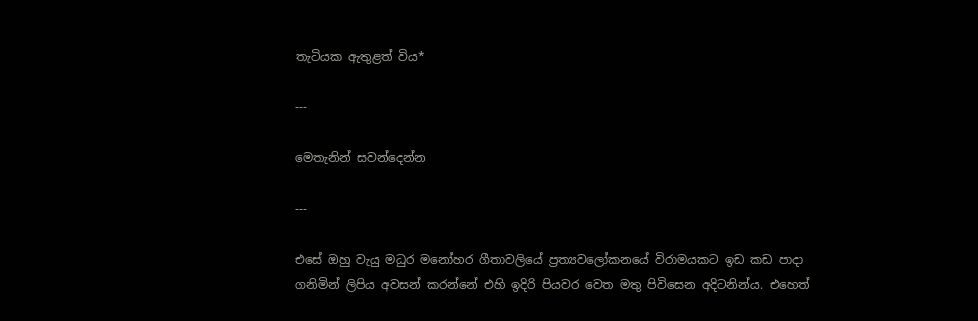තැටියක ඇතුළත් විය*

---

මෙතැනින් සවන්දෙන්න

---

එසේ ඔහු වැයු මධුර මනෝහර ගීතාවලියේ ප්‍රත්‍යවලෝකනයේ විරාමයකට ඉඩ කඩ පාදා ගනිමින් ලිපිය අවසන් කරන්නේ එහි ඉදිරි පියවර වෙත මතු පිවිසෙන අදිටනින්ය. එහෙත්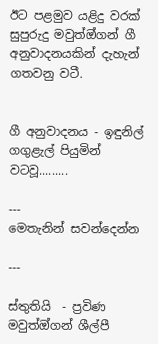ඊට පළමුව යළිදු වරක් සුපුරුදු මවුත්ඔ්ගන් ගී අනුවාදනයකින් දැහැන් ගතවනු වටී.


ගී අනුවාදනය - ඉඳුනිල් ගගුළැල් පියුමින් වටවූ.........

---
මෙතැනින් සවන්දෙන්න

---

ස්තුතියි  - ප්‍රවිණ මවුත්ඔ්ගන් ශීල්පී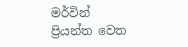මර්වින් ප්‍රියන්ත වෙත